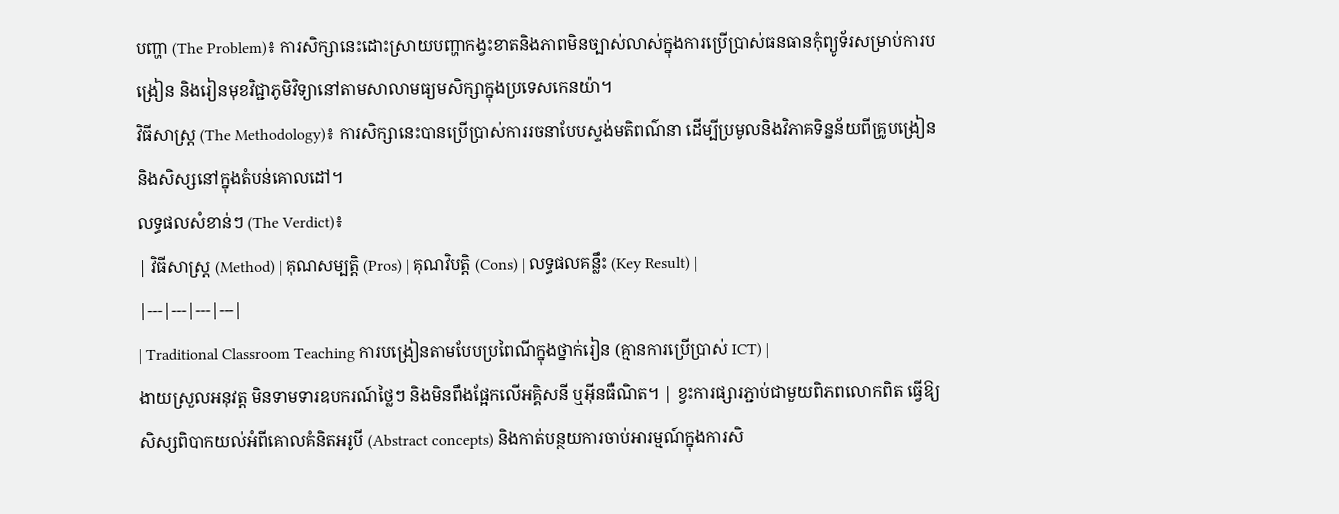បញ្ហា (The Problem)៖ ការសិក្សានេះដោះស្រាយបញ្ហាកង្វះខាតនិងភាពមិនច្បាស់លាស់ក្នុងការប្រើប្រាស់ធនធានកុំព្យូទ័រសម្រាប់ការបង្រៀន និងរៀនមុខវិជ្ជាភូមិវិទ្យានៅតាមសាលាមធ្យមសិក្សាក្នុងប្រទេសកេនយ៉ា។
វិធីសាស្ត្រ (The Methodology)៖ ការសិក្សានេះបានប្រើប្រាស់ការរចនាបែបស្ទង់មតិពណ៌នា ដើម្បីប្រមូលនិងវិភាគទិន្នន័យពីគ្រូបង្រៀននិងសិស្សនៅក្នុងតំបន់គោលដៅ។
លទ្ធផលសំខាន់ៗ (The Verdict)៖
| វិធីសាស្ត្រ (Method) | គុណសម្បត្តិ (Pros) | គុណវិបត្តិ (Cons) | លទ្ធផលគន្លឹះ (Key Result) |
|---|---|---|---|
| Traditional Classroom Teaching ការបង្រៀនតាមបែបប្រពៃណីក្នុងថ្នាក់រៀន (គ្មានការប្រើប្រាស់ ICT) |
ងាយស្រួលអនុវត្ត មិនទាមទារឧបករណ៍ថ្លៃៗ និងមិនពឹងផ្អែកលើអគ្គិសនី ឬអ៊ីនធឺណិត។ | ខ្វះការផ្សារភ្ជាប់ជាមួយពិភពលោកពិត ធ្វើឱ្យសិស្សពិបាកយល់អំពីគោលគំនិតអរូបី (Abstract concepts) និងកាត់បន្ថយការចាប់អារម្មណ៍ក្នុងការសិ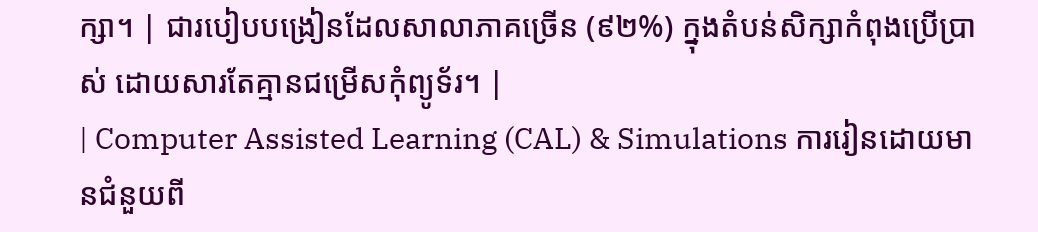ក្សា។ | ជារបៀបបង្រៀនដែលសាលាភាគច្រើន (៩២%) ក្នុងតំបន់សិក្សាកំពុងប្រើប្រាស់ ដោយសារតែគ្មានជម្រើសកុំព្យូទ័រ។ |
| Computer Assisted Learning (CAL) & Simulations ការរៀនដោយមានជំនួយពី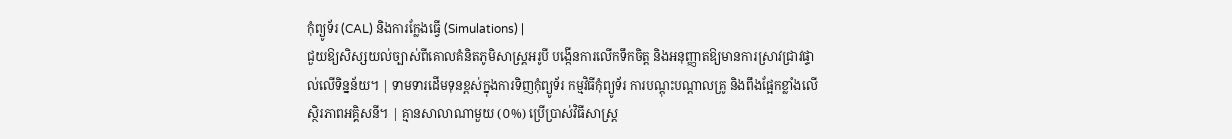កុំព្យូទ័រ (CAL) និងការក្លែងធ្វើ (Simulations) |
ជួយឱ្យសិស្សយល់ច្បាស់ពីគោលគំនិតភូមិសាស្ត្រអរូបី បង្កើនការលើកទឹកចិត្ត និងអនុញ្ញាតឱ្យមានការស្រាវជ្រាវផ្ទាល់លើទិន្នន័យ។ | ទាមទារដើមទុនខ្ពស់ក្នុងការទិញកុំព្យូទ័រ កម្មវិធីកុំព្យូទ័រ ការបណ្តុះបណ្តាលគ្រូ និងពឹងផ្អែកខ្លាំងលើស្ថិរភាពអគ្គិសនី។ | គ្មានសាលាណាមួយ (០%) ប្រើប្រាស់វិធីសាស្ត្រ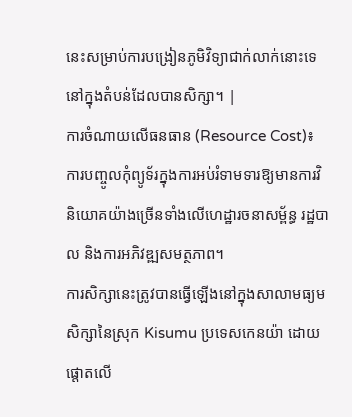នេះសម្រាប់ការបង្រៀនភូមិវិទ្យាជាក់លាក់នោះទេ នៅក្នុងតំបន់ដែលបានសិក្សា។ |
ការចំណាយលើធនធាន (Resource Cost)៖ ការបញ្ចូលកុំព្យូទ័រក្នុងការអប់រំទាមទារឱ្យមានការវិនិយោគយ៉ាងច្រើនទាំងលើហេដ្ឋារចនាសម្ព័ន្ធ រដ្ឋបាល និងការអភិវឌ្ឍសមត្ថភាព។
ការសិក្សានេះត្រូវបានធ្វើឡើងនៅក្នុងសាលាមធ្យមសិក្សានៃស្រុក Kisumu ប្រទេសកេនយ៉ា ដោយផ្តោតលើ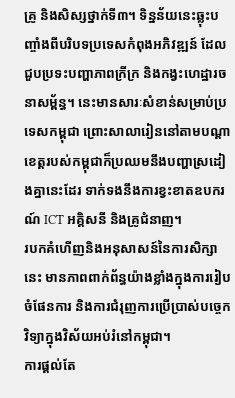គ្រូ និងសិស្សថ្នាក់ទី៣។ ទិន្នន័យនេះឆ្លុះបញ្ចាំងពីបរិបទប្រទេសកំពុងអភិវឌ្ឍន៍ ដែលជួបប្រទះបញ្ហាភាពក្រីក្រ និងកង្វះហេដ្ឋារចនាសម្ព័ន្ធ។ នេះមានសារៈសំខាន់សម្រាប់ប្រទេសកម្ពុជា ព្រោះសាលារៀននៅតាមបណ្តាខេត្តរបស់កម្ពុជាក៏ប្រឈមនឹងបញ្ហាស្រដៀងគ្នានេះដែរ ទាក់ទងនឹងការខ្វះខាតឧបករណ៍ ICT អគ្គិសនី និងគ្រូជំនាញ។
របកគំហើញនិងអនុសាសន៍នៃការសិក្សានេះ មានភាពពាក់ព័ន្ធយ៉ាងខ្លាំងក្នុងការរៀបចំផែនការ និងការជំរុញការប្រើប្រាស់បច្ចេកវិទ្យាក្នុងវិស័យអប់រំនៅកម្ពុជា។
ការផ្តល់តែ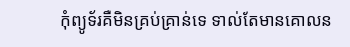កុំព្យូទ័រគឺមិនគ្រប់គ្រាន់ទេ ទាល់តែមានគោលន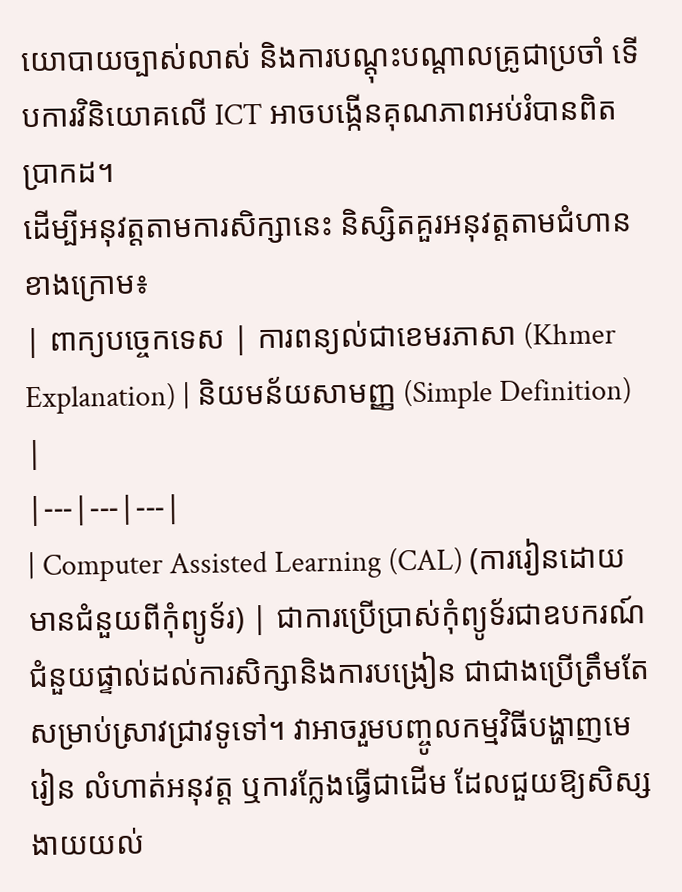យោបាយច្បាស់លាស់ និងការបណ្តុះបណ្តាលគ្រូជាប្រចាំ ទើបការវិនិយោគលើ ICT អាចបង្កើនគុណភាពអប់រំបានពិតប្រាកដ។
ដើម្បីអនុវត្តតាមការសិក្សានេះ និស្សិតគួរអនុវត្តតាមជំហានខាងក្រោម៖
| ពាក្យបច្ចេកទេស | ការពន្យល់ជាខេមរភាសា (Khmer Explanation) | និយមន័យសាមញ្ញ (Simple Definition) |
|---|---|---|
| Computer Assisted Learning (CAL) (ការរៀនដោយមានជំនួយពីកុំព្យូទ័រ) | ជាការប្រើប្រាស់កុំព្យូទ័រជាឧបករណ៍ជំនួយផ្ទាល់ដល់ការសិក្សានិងការបង្រៀន ជាជាងប្រើត្រឹមតែសម្រាប់ស្រាវជ្រាវទូទៅ។ វាអាចរួមបញ្ចូលកម្មវិធីបង្ហាញមេរៀន លំហាត់អនុវត្ត ឬការក្លែងធ្វើជាដើម ដែលជួយឱ្យសិស្សងាយយល់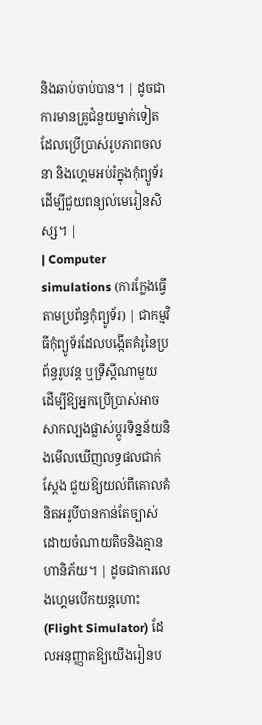និងឆាប់ចាប់បាន។ | ដូចជាការមានគ្រូជំនួយម្នាក់ទៀតដែលប្រើប្រាស់រូបភាពចលនា និងហ្គេមអប់រំក្នុងកុំព្យូទ័រដើម្បីជួយពន្យល់មេរៀនសិស្ស។ |
| Computer simulations (ការក្លែងធ្វើតាមប្រព័ន្ធកុំព្យូទ័រ) | ជាកម្មវិធីកុំព្យូទ័រដែលបង្កើតគំរូនៃប្រព័ន្ធរូបវន្ត ឬទ្រឹស្តីណាមួយ ដើម្បីឱ្យអ្នកប្រើប្រាស់អាចសាកល្បងផ្លាស់ប្តូរទិន្នន័យនិងមើលឃើញលទ្ធផលជាក់ស្តែង ជួយឱ្យយល់ពីគោលគំនិតអរូបីបានកាន់តែច្បាស់ដោយចំណាយតិចនិងគ្មានហានិភ័យ។ | ដូចជាការលេងហ្គេមបើកយន្តហោះ (Flight Simulator) ដែលអនុញ្ញាតឱ្យយើងរៀនប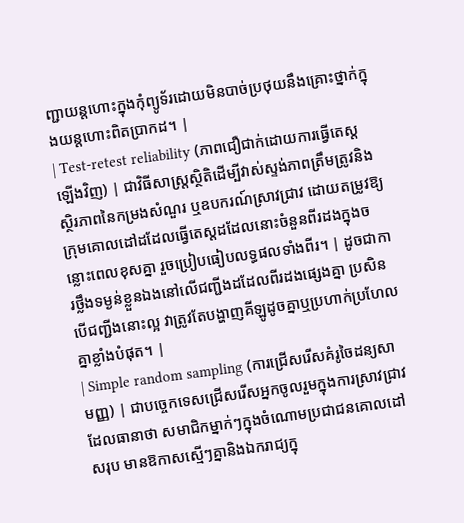ញ្ជាយន្តហោះក្នុងកុំព្យូទ័រដោយមិនបាច់ប្រថុយនឹងគ្រោះថ្នាក់ក្នុងយន្តហោះពិតប្រាកដ។ |
| Test-retest reliability (ភាពជឿជាក់ដោយការធ្វើតេស្តឡើងវិញ) | ជាវិធីសាស្ត្រស្ថិតិដើម្បីវាស់ស្ទង់ភាពត្រឹមត្រូវនិងស្ថិរភាពនៃកម្រងសំណួរ ឬឧបករណ៍ស្រាវជ្រាវ ដោយតម្រូវឱ្យក្រុមគោលដៅដដែលធ្វើតេស្តដដែលនោះចំនួនពីរដងក្នុងចន្លោះពេលខុសគ្នា រួចប្រៀបធៀបលទ្ធផលទាំងពីរ។ | ដូចជាការថ្លឹងទម្ងន់ខ្លួនឯងនៅលើជញ្ជីងដដែលពីរដងផ្សេងគ្នា ប្រសិនបើជញ្ជីងនោះល្អ វាត្រូវតែបង្ហាញគីឡូដូចគ្នាឬប្រហាក់ប្រហែលគ្នាខ្លាំងបំផុត។ |
| Simple random sampling (ការជ្រើសរើសគំរូចៃដន្យសាមញ្ញ) | ជាបច្ចេកទេសជ្រើសរើសអ្នកចូលរួមក្នុងការស្រាវជ្រាវដែលធានាថា សមាជិកម្នាក់ៗក្នុងចំណោមប្រជាជនគោលដៅសរុប មានឱកាសស្មើៗគ្នានិងឯករាជ្យក្នុ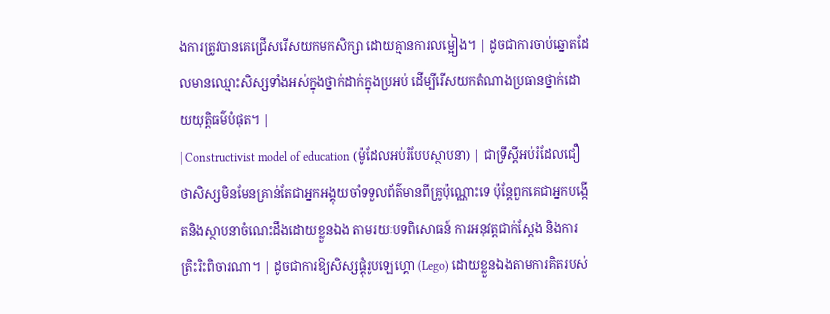ងការត្រូវបានគេជ្រើសរើសយកមកសិក្សា ដោយគ្មានការលម្អៀង។ | ដូចជាការចាប់ឆ្នោតដែលមានឈ្មោះសិស្សទាំងអស់ក្នុងថ្នាក់ដាក់ក្នុងប្រអប់ ដើម្បីរើសយកតំណាងប្រធានថ្នាក់ដោយយុត្តិធម៌បំផុត។ |
| Constructivist model of education (ម៉ូដែលអប់រំបែបស្ថាបនា) | ជាទ្រឹស្តីអប់រំដែលជឿថាសិស្សមិនមែនគ្រាន់តែជាអ្នកអង្គុយចាំទទួលព័ត៌មានពីគ្រូប៉ុណ្ណោះទេ ប៉ុន្តែពួកគេជាអ្នកបង្កើតនិងស្ថាបនាចំណេះដឹងដោយខ្លួនឯង តាមរយៈបទពិសោធន៍ ការអនុវត្តជាក់ស្តែង និងការត្រិះរិះពិចារណា។ | ដូចជាការឱ្យសិស្សផ្គុំរូបឡេហ្គោ (Lego) ដោយខ្លួនឯងតាមការគិតរបស់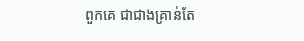ពួកគេ ជាជាងគ្រាន់តែ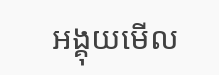អង្គុយមើល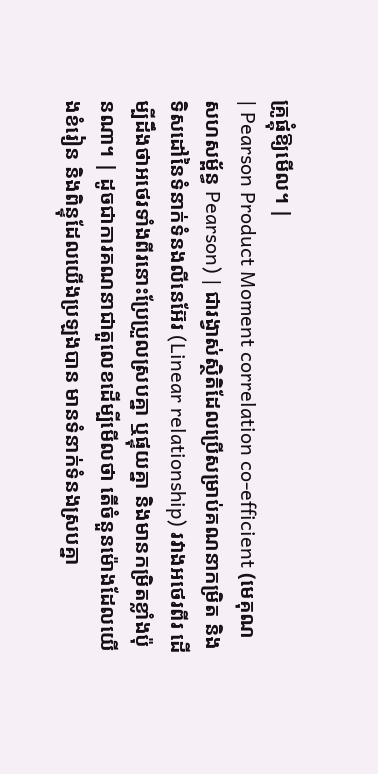គ្រូផ្គុំឱ្យមើល។ |
| Pearson Product Moment correlation co-efficient (មេគុណសហសម្ព័ន្ធ Pearson) | ជារង្វាស់ស្ថិតិដែលប្រើសម្រាប់គណនាកម្រិត និងទិសដៅនៃទំនាក់ទំនងលីនេអ៊ែរ (Linear relationship) រវាងអថេរពីរ ដើម្បីដឹងថាអថេរទាំងពីរនោះប្រែប្រួលស្របគ្នា ឬផ្ទុយគ្នា និងមានកម្រិតខ្លាំងប៉ុនណា។ | ដូចជាការគណនាជាតួលេខដើម្បីមើលថា តើចំនួនម៉ោងដែលយើងខំរៀន និងពិន្ទុដែលយើងប្រឡងបាន មានទំនាក់ទំនងស្របគ្នា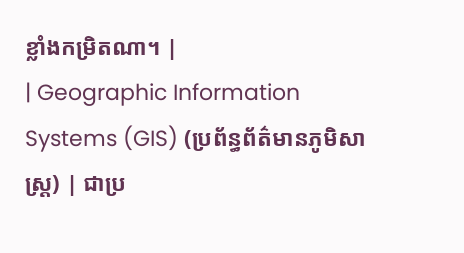ខ្លាំងកម្រិតណា។ |
| Geographic Information Systems (GIS) (ប្រព័ន្ធព័ត៌មានភូមិសាស្ត្រ) | ជាប្រ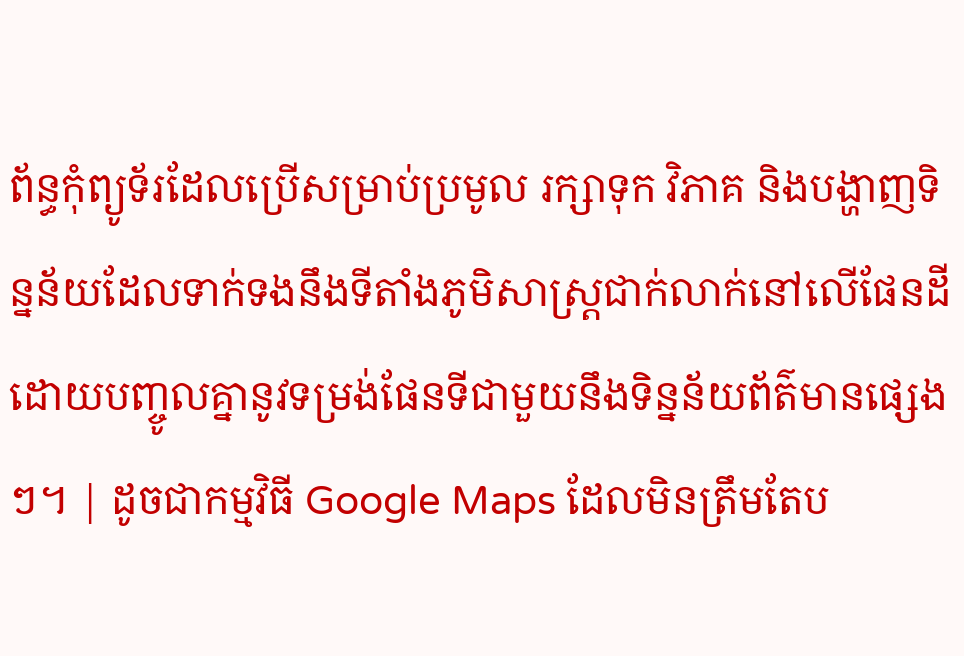ព័ន្ធកុំព្យូទ័រដែលប្រើសម្រាប់ប្រមូល រក្សាទុក វិភាគ និងបង្ហាញទិន្នន័យដែលទាក់ទងនឹងទីតាំងភូមិសាស្ត្រជាក់លាក់នៅលើផែនដី ដោយបញ្ចូលគ្នានូវទម្រង់ផែនទីជាមួយនឹងទិន្នន័យព័ត៌មានផ្សេងៗ។ | ដូចជាកម្មវិធី Google Maps ដែលមិនត្រឹមតែប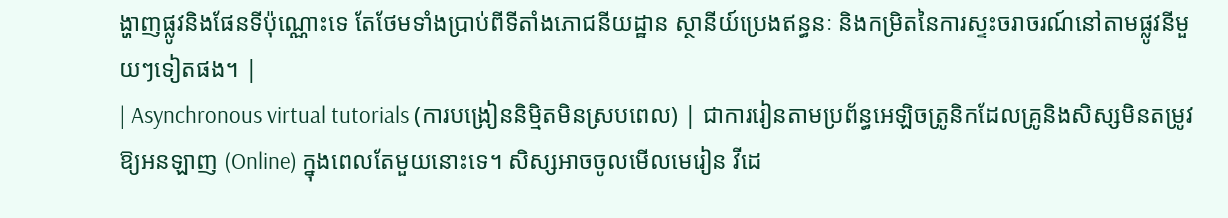ង្ហាញផ្លូវនិងផែនទីប៉ុណ្ណោះទេ តែថែមទាំងប្រាប់ពីទីតាំងភោជនីយដ្ឋាន ស្ថានីយ៍ប្រេងឥន្ធនៈ និងកម្រិតនៃការស្ទះចរាចរណ៍នៅតាមផ្លូវនីមួយៗទៀតផង។ |
| Asynchronous virtual tutorials (ការបង្រៀននិម្មិតមិនស្របពេល) | ជាការរៀនតាមប្រព័ន្ធអេឡិចត្រូនិកដែលគ្រូនិងសិស្សមិនតម្រូវឱ្យអនឡាញ (Online) ក្នុងពេលតែមួយនោះទេ។ សិស្សអាចចូលមើលមេរៀន វីដេ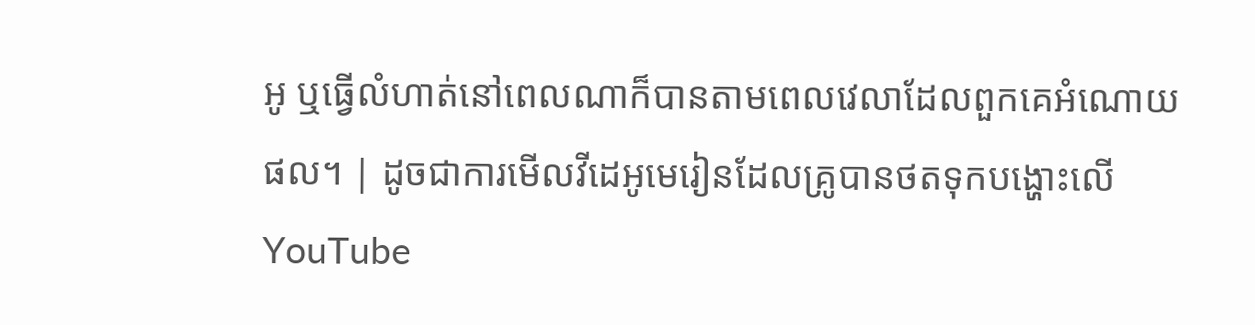អូ ឬធ្វើលំហាត់នៅពេលណាក៏បានតាមពេលវេលាដែលពួកគេអំណោយផល។ | ដូចជាការមើលវីដេអូមេរៀនដែលគ្រូបានថតទុកបង្ហោះលើ YouTube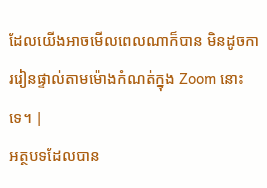ដែលយើងអាចមើលពេលណាក៏បាន មិនដូចការរៀនផ្ទាល់តាមម៉ោងកំណត់ក្នុង Zoom នោះទេ។ |
អត្ថបទដែលបាន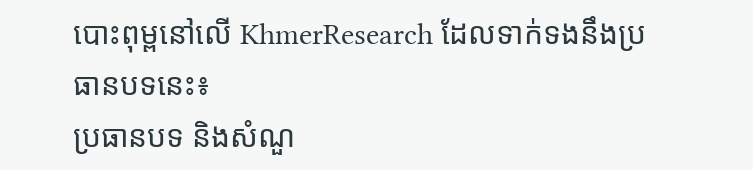បោះពុម្ពនៅលើ KhmerResearch ដែលទាក់ទងនឹងប្រធានបទនេះ៖
ប្រធានបទ និងសំណួ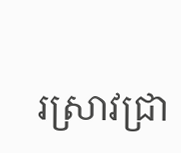រស្រាវជ្រា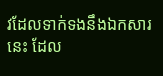វដែលទាក់ទងនឹងឯកសារនេះ ដែល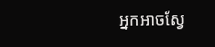អ្នកអាចស្វែ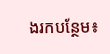ងរកបន្ថែម៖